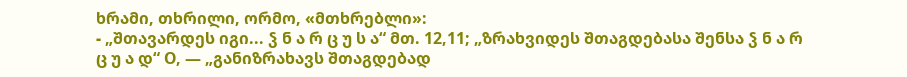ხრამი, თხრილი, ორმო, «მთხრებლი»:
- „შთავარდეს იგი... ჴ ნ ა რ ც უ ს ა“ მთ. 12,11; „ზრახვიდეს შთაგდებასა შენსა ჴ ნ ა რ ც უ ა დ“ О, — „განიზრახავს შთაგდებად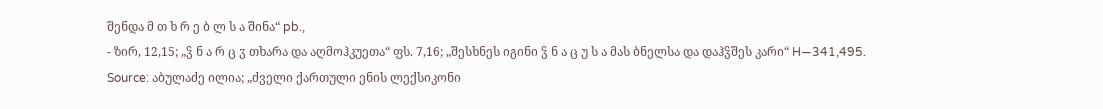შენდა მ თ ხ რ ე ბ ლ ს ა შინა“ pb.,
- ზირ, 12,15; „ჴ ნ ა რ ც ჳ თხარა და აღმოჰკუეთა“ ფს. 7,16; „შესხნეს იგინი ჴ ნ ა ც უ ს ა მას ბნელსა და დაჰჴშეს კარი“ H—341,495.
Source: აბულაძე ილია; „ძველი ქართული ენის ლექსიკონი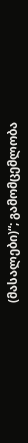(მასალები)“; გამომცემლობა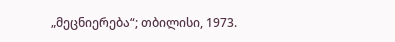„მეცნიერება“; თბილისი, 1973.